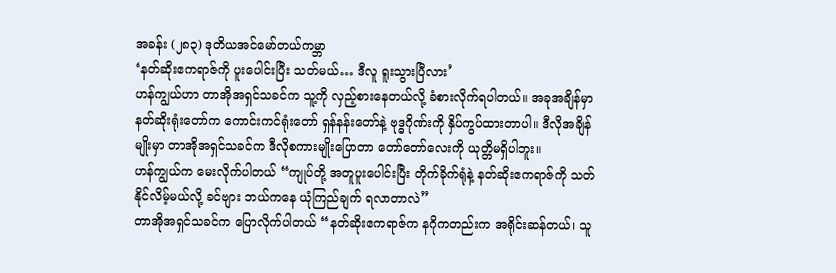အခန်း (၂၈၃) ဒုတိယအင်မော်တယ်ကမ္ဘာ
‘နတ်ဆိုးဧကရာဇ်ကို ပူးပေါင်းပြီး သတ်မယ်… ဒီလူ ရူးသွားပြီလား’
ဟန်ကျွယ်ဟာ တာအိုအရှင်သခင်က သူ့ကို လှည့်စားနေတယ်လို့ ခံစားလိုက်ရပါတယ်။ အခုအချိန်မှာ နတ်ဆိုးရုံးတော်က ကောင်းကင်ရုံးတော် ရှန်နန်းတော်နဲ့ ဗုဒ္ဓဂိုဏ်းကို နှိပ်ကွပ်ထားတာပါ။ ဒီလိုအချိန်မျိုးမှာ တာအိုအရှင်သခင်က ဒီလိုစကားမျိုးပြောတာ တော်တော်လေးကို ယုတ္တိမရှိပါဘူး။
ဟန်ကျွယ်က မေးလိုက်ပါတယ် “ကျုပ်တို့ အတူပူးပေါင်းပြီး တိုက်ခိုက်ရုံနဲ့ နတ်ဆိုးဧကရာဇ်ကို သတ်နိုင်လိမ့်မယ်လို့ ခင်ဗျား ဘယ်ကနေ ယုံကြည်ချက် ရလာတာလဲ”
တာအိုအရှင်သခင်က ပြောလိုက်ပါတယ် “နတ်ဆိုးဧကရာဇ်က နဂိုကတည်းက အရိုင်းဆန်တယ်၊ သူ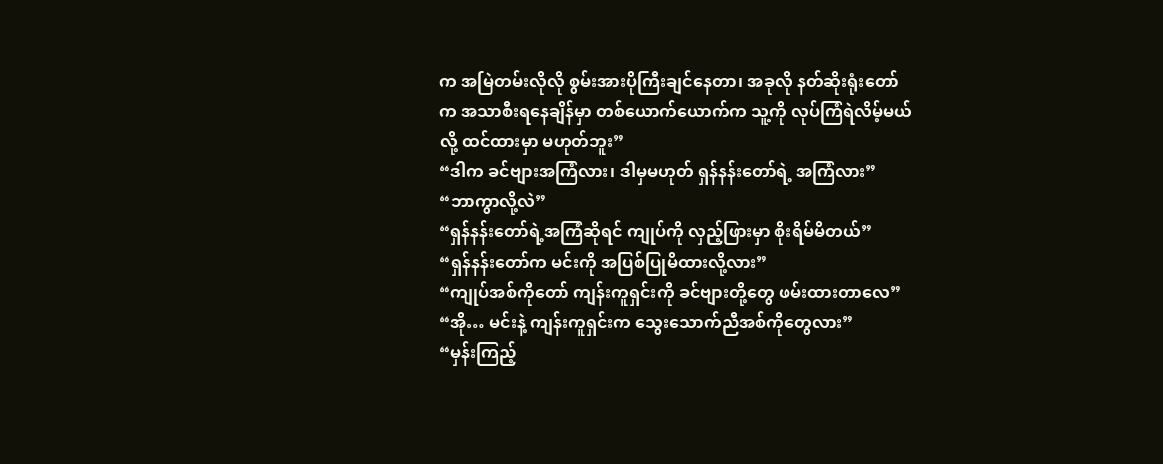က အမြဲတမ်းလိုလို စွမ်းအားပိုကြီးချင်နေတာ၊ အခုလို နတ်ဆိုးရုံးတော်က အသာစီးရနေချိန်မှာ တစ်ယောက်ယောက်က သူ့ကို လုပ်ကြံရဲလိမ့်မယ်လို့ ထင်ထားမှာ မဟုတ်ဘူး”
“ဒါက ခင်ဗျားအကြံလား၊ ဒါမှမဟုတ် ရှန်နန်းတော်ရဲ့ အကြံလား”
“ဘာကွာလို့လဲ”
“ရှန်နန်းတော်ရဲ့အကြံဆိုရင် ကျုပ်ကို လှည့်ဖြားမှာ စိုးရိမ်မိတယ်”
“ရှန်နန်းတော်က မင်းကို အပြစ်ပြုမိထားလို့လား”
“ကျုပ်အစ်ကိုတော် ကျန်းကူရှင်းကို ခင်ဗျားတို့တွေ ဖမ်းထားတာလေ”
“အို… မင်းနဲ့ ကျန်းကူရှင်းက သွေးသောက်ညီအစ်ကိုတွေလား”
“မှန်းကြည့်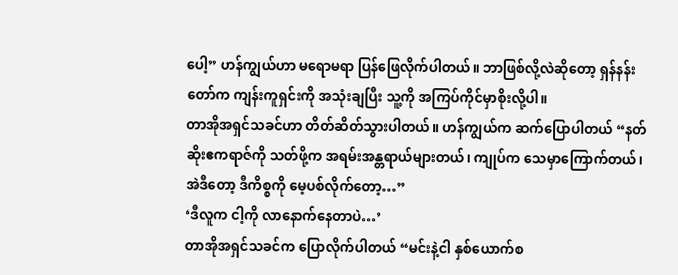ပေါ့” ဟန်ကျွယ်ဟာ မရောမရာ ပြန်ဖြေလိုက်ပါတယ်။ ဘာဖြစ်လို့လဲဆိုတော့ ရှန်နန်းတော်က ကျန်းကူရှင်းကို အသုံးချပြီး သူ့ကို အကြပ်ကိုင်မှာစိုးလို့ပါ။
တာအိုအရှင်သခင်ဟာ တိတ်ဆိတ်သွားပါတယ်။ ဟန်ကျွယ်က ဆက်ပြောပါတယ် “နတ်ဆိုးဧကရာဇ်ကို သတ်ဖို့က အရမ်းအန္တရာယ်များတယ်၊ ကျုပ်က သေမှာကြောက်တယ်၊ အဲဒီတော့ ဒီကိစ္စကို မေ့ပစ်လိုက်တော့…”
‘ဒီလူက ငါ့ကို လာနောက်နေတာပဲ…’
တာအိုအရှင်သခင်က ပြောလိုက်ပါတယ် “မင်းနဲ့ငါ နှစ်ယောက်စ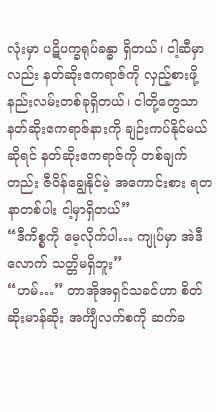လုံးမှာ ပဋိပက္ခရုပ်ခန္ဓာ ရှိတယ်၊ ငါ့ဆီမှာလည်း နတ်ဆိုးဧကရာဇ်ကို လှည့်စားဖို့နည်းလမ်းတစ်ခုရှိတယ်၊ ငါတို့တွေသာ နတ်ဆိုးဧကရာဇ်နားကို ချဉ်းကပ်နိုင်မယ်ဆိုရင် နတ်ဆိုးဧကရာဇ်ကို တစ်ချက်တည်း ဇီဝိန်ချွေနိုင်မဲ့ အကောင်းစား ရတနာတစ်ပါး ငါ့မှာရှိတယ်”
“ဒီကိစ္စကို မေ့လိုက်ပါ… ကျုပ်မှာ အဲဒီလောက် သတ္တိမရှိဘူး”
“ဟမ်…” တာအိုအရှင်သခင်ဟာ စိတ်ဆိုးမာန်ဆိုး အင်္ကျီလက်စကို ဆက်ခ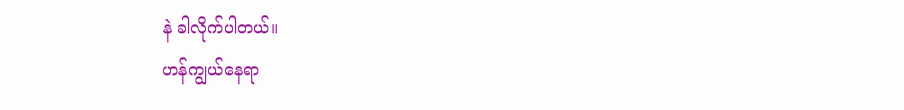နဲ ခါလိုက်ပါတယ်။
ဟန်ကျွယ်နေရာ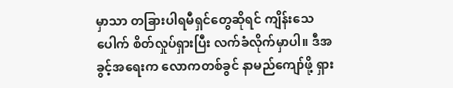မှာသာ တခြားပါရမီရှင်တွေဆိုရင် ကျိန်းသေပေါက် စိတ်လှုပ်ရှားပြီး လက်ခံလိုက်မှာပါ။ ဒီအခွင့်အရေးက လောကတစ်ခွင် နာမည်ကျော်ဖို့ ရှား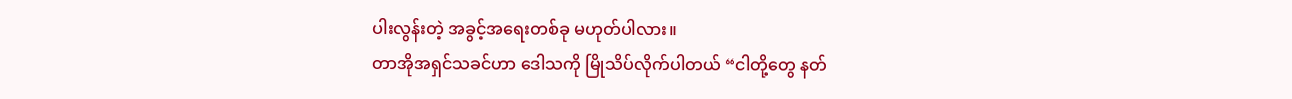ပါးလွန်းတဲ့ အခွင့်အရေးတစ်ခု မဟုတ်ပါလား။
တာအိုအရှင်သခင်ဟာ ဒေါသကို မြိုသိပ်လိုက်ပါတယ် “ငါတို့တွေ နတ်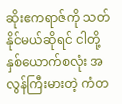ဆိုးဧကရာဇ်ကို သတ်နိုင်မယ်ဆိုရင် ငါတို့နှစ်ယောက်စလုံး အလွန်ကြီးမားတဲ့ ကံတ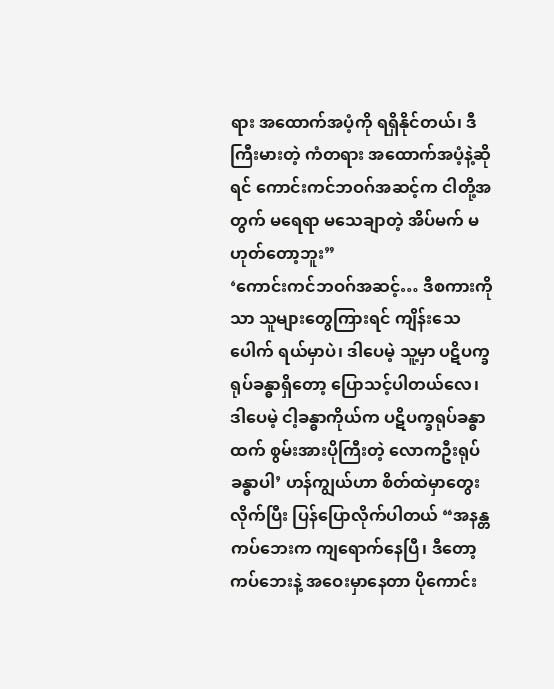ရား အထောက်အပံ့ကို ရရှိနိုင်တယ်၊ ဒီကြီးမားတဲ့ ကံတရား အထောက်အပံ့နဲ့ဆိုရင် ကောင်းကင်ဘဝဂ်အဆင့်က ငါတို့အတွက် မရေရာ မသေချာတဲ့ အိပ်မက် မဟုတ်တော့ဘူး”
‘ကောင်းကင်ဘဝဂ်အဆင့်… ဒီစကားကိုသာ သူများတွေကြားရင် ကျိန်းသေပေါက် ရယ်မှာပဲ၊ ဒါပေမဲ့ သူ့မှာ ပဋိပက္ခရုပ်ခန္ဓာရှိတော့ ပြောသင့်ပါတယ်လေ၊ ဒါပေမဲ့ ငါ့ခန္ဓာကိုယ်က ပဋိပက္ခရုပ်ခန္ဓာထက် စွမ်းအားပိုကြီးတဲ့ လောကဦးရုပ်ခန္ဓာပါ’ ဟန်ကျွယ်ဟာ စိတ်ထဲမှာတွေးလိုက်ပြီး ပြန်ပြောလိုက်ပါတယ် “အနန္တကပ်ဘေးက ကျရောက်နေပြီ၊ ဒီတော့ ကပ်ဘေးနဲ့ အဝေးမှာနေတာ ပိုကောင်း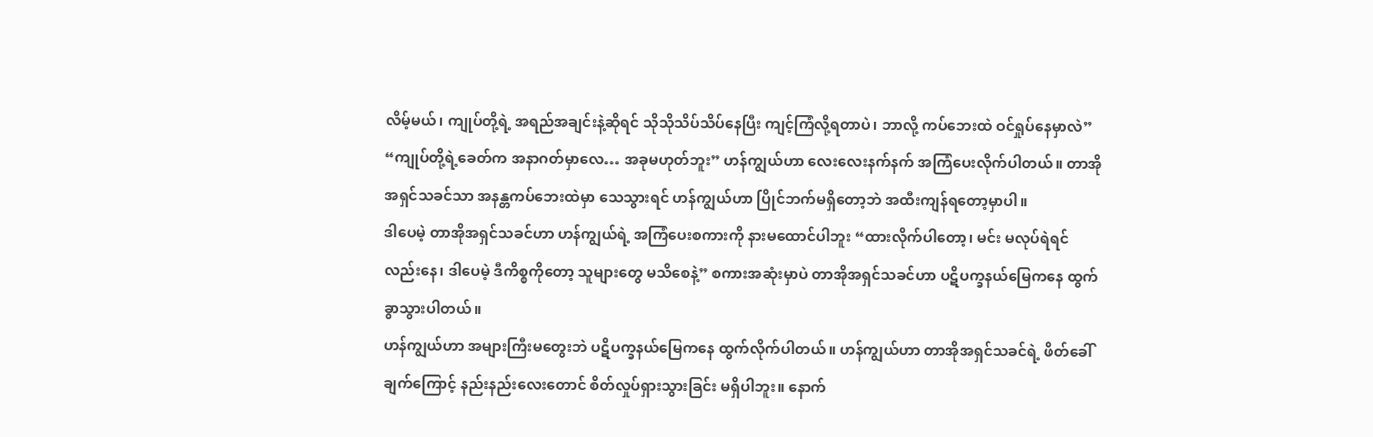လိမ့်မယ်၊ ကျုပ်တို့ရဲ့ အရည်အချင်းနဲ့ဆိုရင် သိုသိုသိပ်သိပ်နေပြီး ကျင့်ကြံလို့ရတာပဲ၊ ဘာလို့ ကပ်ဘေးထဲ ဝင်ရှုပ်နေမှာလဲ”
“ကျုပ်တို့ရဲ့ခေတ်က အနာဂတ်မှာလေ… အခုမဟုတ်ဘူး” ဟန်ကျွယ်ဟာ လေးလေးနက်နက် အကြံပေးလိုက်ပါတယ်။ တာအိုအရှင်သခင်သာ အနန္တကပ်ဘေးထဲမှာ သေသွားရင် ဟန်ကျွယ်ဟာ ပြိုင်ဘက်မရှိတော့ဘဲ အထီးကျန်ရတော့မှာပါ။
ဒါပေမဲ့ တာအိုအရှင်သခင်ဟာ ဟန်ကျွယ်ရဲ့ အကြံပေးစကားကို နားမထောင်ပါဘူး “ထားလိုက်ပါတော့၊ မင်း မလုပ်ရဲရင်လည်းနေ၊ ဒါပေမဲ့ ဒီကိစ္စကိုတော့ သူများတွေ မသိစေနဲ့” စကားအဆုံးမှာပဲ တာအိုအရှင်သခင်ဟာ ပဋိပက္ခနယ်မြေကနေ ထွက်ခွာသွားပါတယ်။
ဟန်ကျွယ်ဟာ အများကြီးမတွေးဘဲ ပဋိပက္ခနယ်မြေကနေ ထွက်လိုက်ပါတယ်။ ဟန်ကျွယ်ဟာ တာအိုအရှင်သခင်ရဲ့ ဖိတ်ခေါ်ချက်ကြောင့် နည်းနည်းလေးတောင် စိတ်လှုပ်ရှားသွားခြင်း မရှိပါဘူး။ နောက်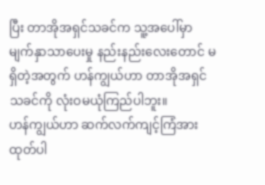ပြီး တာအိုအရှင်သခင်က သူ့အပေါ်မှာ မျက်နှာသာပေးမှု နည်းနည်းလေးတောင် မရှိတဲ့အတွက် ဟန်ကျွယ်ဟာ တာအိုအရှင်သခင်ကို လုံးဝမယုံကြည်ပါဘူး။
ဟန်ကျွယ်ဟာ ဆက်လက်ကျင့်ကြံအားထုတ်ပါ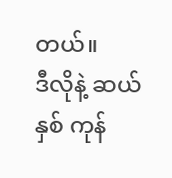တယ်။
ဒီလိုနဲ့ ဆယ်နှစ် ကုန်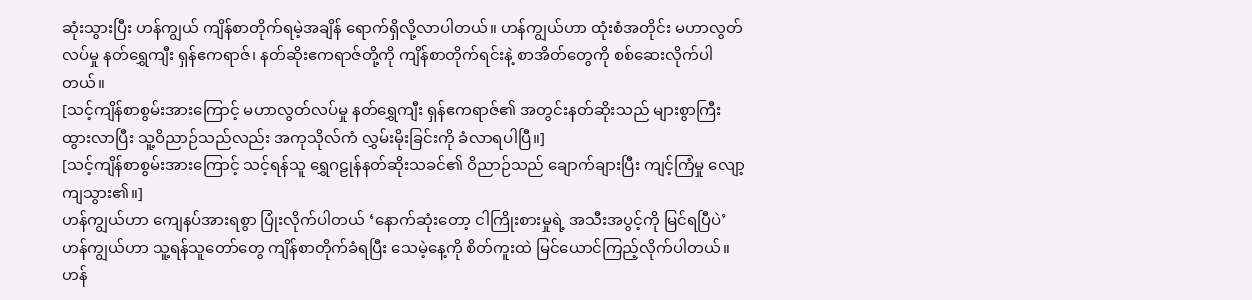ဆုံးသွားပြီး ဟန်ကျွယ် ကျိန်စာတိုက်ရမဲ့အချိန် ရောက်ရှိလို့လာပါတယ်။ ဟန်ကျွယ်ဟာ ထုံးစံအတိုင်း မဟာလွတ်လပ်မှု နတ်ရွှေကျီး ရှန်ဧကရာဇ်၊ နတ်ဆိုးဧကရာဇ်တို့ကို ကျိန်စာတိုက်ရင်းနဲ့ စာအိတ်တွေကို စစ်ဆေးလိုက်ပါတယ်။
[သင့်ကျိန်စာစွမ်းအားကြောင့် မဟာလွတ်လပ်မှု နတ်ရွှေကျီး ရှန်ဧကရာဇ်၏ အတွင်းနတ်ဆိုးသည် များစွာကြီးထွားလာပြီး သူ့ဝိညာဉ်သည်လည်း အကုသိုလ်ကံ လွှမ်းမိုးခြင်းကို ခံလာရပါပြီ။]
[သင့်ကျိန်စာစွမ်းအားကြောင့် သင့်ရန်သူ ရွှေဂဠုန်နတ်ဆိုးသခင်၏ ဝိညာဉ်သည် ချောက်ချားပြီး ကျင့်ကြံမှု လျော့ကျသွား၏။]
ဟန်ကျွယ်ဟာ ကျေနပ်အားရစွာ ပြုံးလိုက်ပါတယ် ‘နောက်ဆုံးတော့ ငါကြိုးစားမှုရဲ့ အသီးအပွင့်ကို မြင်ရပြီပဲ’ ဟန်ကျွယ်ဟာ သူ့ရန်သူတော်တွေ ကျိန်စာတိုက်ခံရပြီး သေမဲ့နေ့ကို စိတ်ကူးထဲ မြင်ယောင်ကြည့်လိုက်ပါတယ်။
ဟန်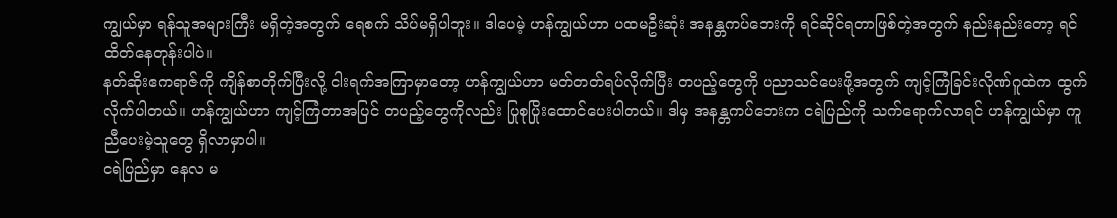ကျွယ်မှာ ရန်သူအများကြီး မရှိတဲ့အတွက် ရေစက် သိပ်မရှိပါဘူး။ ဒါပေမဲ့ ဟန်ကျွယ်ဟာ ပထမဦးဆုံး အနန္တကပ်ဘေးကို ရင်ဆိုင်ရတာဖြစ်တဲ့အတွက် နည်းနည်းတော့ ရင်ထိတ်နေတုန်းပါပဲ။
နတ်ဆိုးဧကရာဇ်ကို ကျိန်စာတိုက်ပြီးလို့ ငါးရက်အကြာမှာတော့ ဟန်ကျွယ်ဟာ မတ်တတ်ရပ်လိုက်ပြီး တပည့်တွေကို ပညာသင်ပေးဖို့အတွက် ကျင့်ကြံခြင်းလိုဏ်ဂူထဲက ထွက်လိုက်ပါတယ်။ ဟန်ကျွယ်ဟာ ကျင့်ကြံတာအပြင် တပည့်တွေကိုလည်း ပြုစုပြိုးထောင်ပေးပါတယ်။ ဒါမှ အနန္တကပ်ဘေးက ငရဲပြည်ကို သက်ရောက်လာရင် ဟန်ကျွယ်မှာ ကူညီပေးမဲ့သူတွေ ရှိလာမှာပါ။
ငရဲပြည်မှာ နေလ မ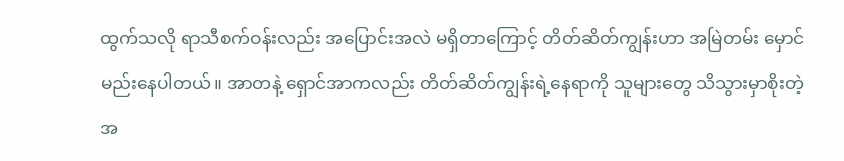ထွက်သလို ရာသီစက်ဝန်းလည်း အပြောင်းအလဲ မရှိတာကြောင့် တိတ်ဆိတ်ကျွန်းဟာ အမြဲတမ်း မှောင်မည်းနေပါတယ်။ အာတနဲ့ ရှောင်အာကလည်း တိတ်ဆိတ်ကျွန်းရဲ့နေရာကို သူများတွေ သိသွားမှာစိုးတဲ့အ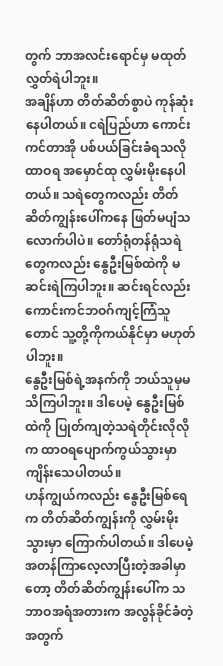တွက် ဘာအလင်းရောင်မှ မထုတ်လွှတ်ရဲပါဘူး။
အချိန်ဟာ တိတ်ဆိတ်စွာပဲ ကုန်ဆုံးနေပါတယ်။ ငရဲပြည်ဟာ ကောင်းကင်တာအို ပစ်ပယ်ခြင်းခံရသလို ထာဝရ အမှောင်ထု လွှမ်းမိုးနေပါတယ်။ သရဲတွေကလည်း တိတ်ဆိတ်ကျွန်းပေါ်ကနေ ဖြတ်မပျံသလောက်ပါပဲ။ တော်ရုံတန်ရုံသရဲတွေကလည်း နွေဦးမြစ်ထဲကို မဆင်းရဲကြပါဘူး။ ဆင်းရင်လည်း ကောင်းကင်ဘဝဂ်ကျင့်ကြံသူတောင် သူ့တို့ကိုကယ်နိုင်မှာ မဟုတ်ပါဘူး။
နွေဦးမြစ်ရဲ့အနက်ကို ဘယ်သူမှမသိကြပါဘူး။ ဒါပေမဲ့ နွေဦးမြစ်ထဲကို ပြုတ်ကျတဲ့သရဲတိုင်းလိုလိုက ထာဝရပျောက်ကွယ်သွားမှာ ကျိန်းသေပါတယ်။
ဟန်ကျွယ်ကလည်း နွေဦးမြစ်ရေက တိတ်ဆိတ်ကျွန်းကို လွှမ်းမိုးသွားမှာ ကြောက်ပါတယ်။ ဒါပေမဲ့ အတန်ကြာလေ့လာပြီးတဲ့အခါမှာတော့ တိတ်ဆိတ်ကျွန်းပေါ်က သဘာဝအရံအတားက အလွန်ခိုင်ခံတဲ့အတွက်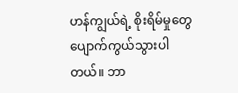ဟန်ကျွယ်ရဲ့ စိုးရိမ်မှုတွေ ပျောက်ကွယ်သွားပါတယ်။ ဘာ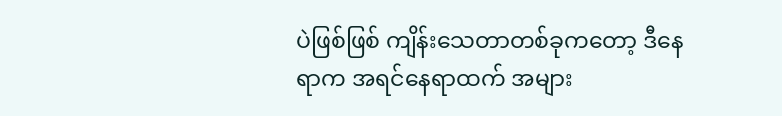ပဲဖြစ်ဖြစ် ကျိန်းသေတာတစ်ခုကတော့ ဒီနေရာက အရင်နေရာထက် အများ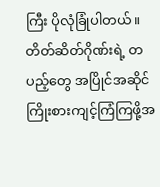ကြီး ပိုလုံခြုံပါတယ်။
တိတ်ဆိတ်ဂိုဏ်းရဲ့ တပည့်တွေ အပြိုင်အဆိုင် ကြိုးစားကျင့်ကြံကြဖို့အ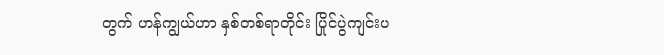တွက် ဟန်ကျွယ်ဟာ နှစ်တစ်ရာတိုင်း ပြိုင်ပွဲကျင်းပ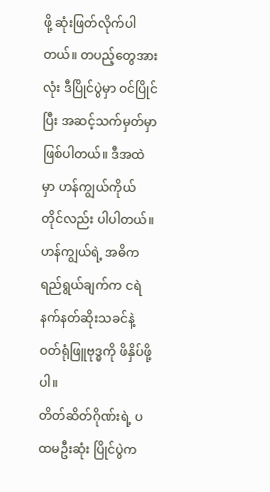ဖို့ ဆုံးဖြတ်လိုက်ပါတယ်။ တပည့်တွေအားလုံး ဒီပြိုင်ပွဲမှာ ဝင်ပြိုင်ပြီး အဆင့်သက်မှတ်မှာ ဖြစ်ပါတယ်။ ဒီအထဲမှာ ဟန်ကျွယ်ကိုယ်တိုင်လည်း ပါပါတယ်။ ဟန်ကျွယ်ရဲ့ အဓိကရည်ရွယ်ချက်က ငရဲနက်နတ်ဆိုးသခင်နဲ့ ဝတ်ရုံဖြူဗုဒ္ဓကို ဖိနှိပ်ဖို့ပါ။
တိတ်ဆိတ်ဂိုဏ်းရဲ့ ပထမဦးဆုံး ပြိုင်ပွဲက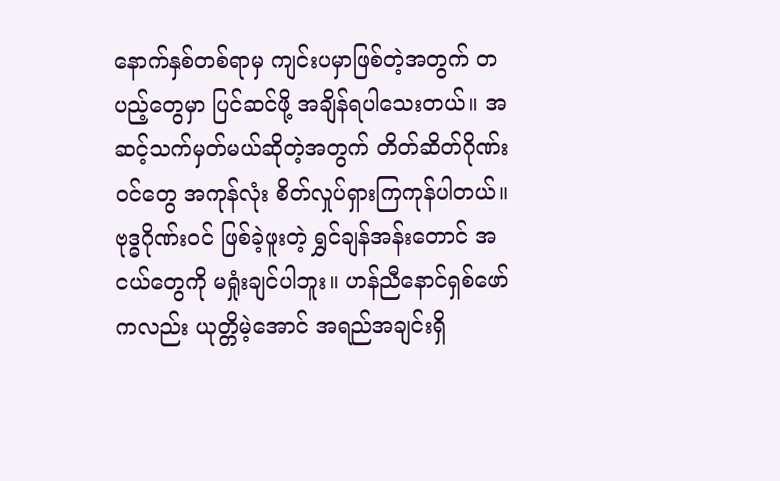နောက်နှစ်တစ်ရာမှ ကျင်းပမှာဖြစ်တဲ့အတွက် တပည့်တွေမှာ ပြင်ဆင်ဖို့ အချိန်ရပါသေးတယ်။ အဆင့်သက်မှတ်မယ်ဆိုတဲ့အတွက် တိတ်ဆိတ်ဂိုဏ်းဝင်တွေ အကုန်လုံး စိတ်လှုပ်ရှားကြကုန်ပါတယ်။
ဗုဒ္ဓဂိုဏ်းဝင် ဖြစ်ခဲ့ဖူးတဲ့ ရွှင်ချန်အန်းတောင် အငယ်တွေကို မရှုံးချင်ပါဘူး။ ဟန်ညီနောင်ရှစ်ဖော်ကလည်း ယုတ္တိမဲ့အောင် အရည်အချင်းရှိ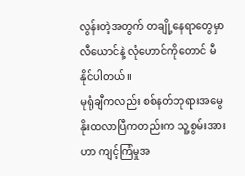လွန်းတဲ့အတွက် တချို့နေရာတွေမှာ လီယောင်နဲ့ လုံဟောင်ကိုတောင် မီနိုင်ပါတယ်။
မုရုံချီကလည်း စစ်နတ်ဘုရားအမွေ နိုးထလာပြီကတည်းက သူ့စွမ်းအားဟာ ကျင့်ကြံမှုအ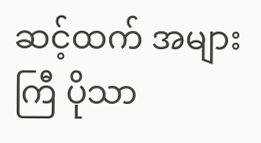ဆင့်ထက် အများကြီ ပိုသာ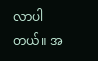လာပါတယ်။ အ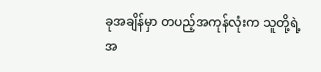ခုအချိန်မှာ တပည့်အကုန်လုံးက သူတို့ရဲ့အ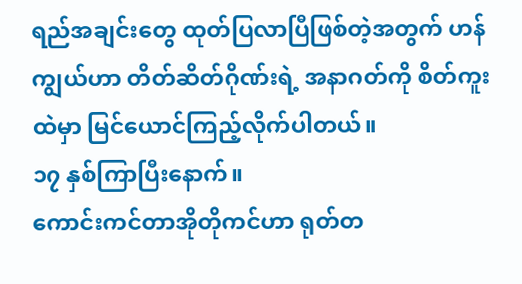ရည်အချင်းတွေ ထုတ်ပြလာပြီဖြစ်တဲ့အတွက် ဟန်ကျွယ်ဟာ တိတ်ဆိတ်ဂိုဏ်းရဲ့ အနာဂတ်ကို စိတ်ကူးထဲမှာ မြင်ယောင်ကြည့်လိုက်ပါတယ်။
၁၇ နှစ်ကြာပြီးနောက်။
ကောင်းကင်တာအိုတိုကင်ဟာ ရုတ်တ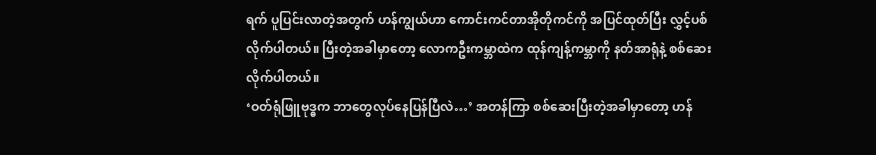ရက် ပူပြင်းလာတဲ့အတွက် ဟန်ကျွယ်ဟာ ကောင်းကင်တာအိုတိုကင်ကို အပြင်ထုတ်ပြီး လွှင့်ပစ်လိုက်ပါတယ်။ ပြီးတဲ့အခါမှာတော့ လောကဦးကမ္ဘာထဲက ထုန်ကျန့်ကမ္ဘာကို နတ်အာရုံနဲ့ စစ်ဆေးလိုက်ပါတယ်။
‘ဝတ်ရုံဖြူဗုဒ္ဓက ဘာတွေလုပ်နေပြန်ပြီလဲ…’ အတန်ကြာ စစ်ဆေးပြီးတဲ့အခါမှာတော့ ဟန်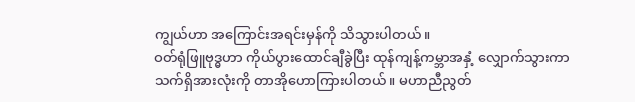ကျွယ်ဟာ အကြောင်းအရင်းမှန်ကို သိသွားပါတယ်။
ဝတ်ရုံဖြူဗုဒ္ဓဟာ ကိုယ်ပွားထောင်ချီခွဲပြီး ထုန်ကျန့်ကမ္ဘာအနှံ့ လျှောက်သွားကာ သက်ရှိအားလုံးကို တာအိုဟောကြားပါတယ်။ မဟာညီညွတ်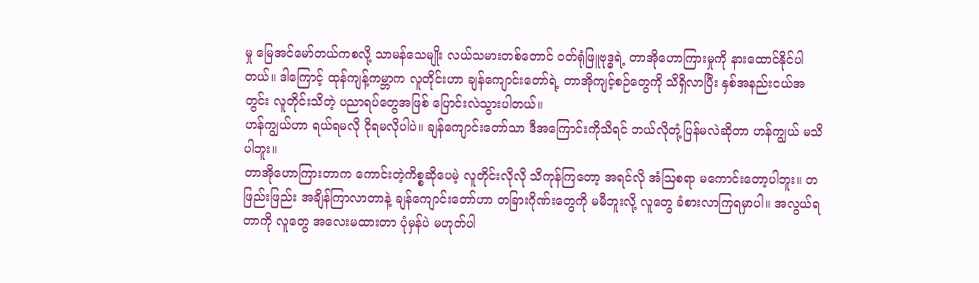မှု မြေအင်မော်တယ်ကစလို့ သာမန်သေမျိုး လယ်သမားတစ်တောင် ဝတ်ရုံဖြူဗုဒ္ဓရဲ့ တာအိုဟောကြားမှုကို နားထောင်နိုင်ပါတယ်။ ဒါကြောင့် ထုန်ကျန့်ကမ္ဘာက လူတိုင်းဟာ ချန်ကျောင်းတော်ရဲ့ တာအိုကျင့်စဉ်တွေကို သိရှိလာပြီး နှစ်အနည်းငယ်အတွင်း လူတိုင်းသိတဲ့ ပညာရပ်တွေအဖြစ် ပြောင်းလဲသွားပါတယ်။
ဟန်ကျွယ်ဟာ ရယ်ရမလို ငိုရမလိုပါပဲ။ ချန်ကျောင်းတော်သာ ဒီအကြောင်းကိုသိရင် ဘယ်လိုတုံ့ပြန်မလဲဆိုတာ ဟန်ကျွယ် မသိပါဘူး။
တာအိုဟောကြားတာက ကောင်းတဲ့ကိစ္စဆိုပေမဲ့ လူတိုင်းလိုလို သိကုန်ကြတော့ အရင်လို အံဩစရာ မကောင်းတော့ပါဘူး။ တဖြည်းဖြည်း အချိန်ကြာလာတာနဲ့ ချန်ကျောင်းတော်ဟာ တခြားဂိုဏ်းတွေကို မမီဘူးလို့ လူတွေ ခံစားလာကြရမှာပါ။ အလွယ်ရတာကို လူတွေ အလေးမထားတာ ပုံမှန်ပဲ မဟုတ်ပါ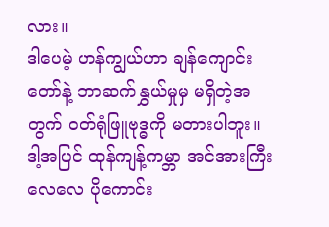လား။
ဒါပေမဲ့ ဟန်ကျွယ်ဟာ ချန်ကျောင်းတော်နဲ့ ဘာဆက်နွှယ်မှုမှ မရှိတဲ့အတွက် ဝတ်ရုံဖြူဗုဒ္ဓကို မတားပါဘူး။ ဒါ့အပြင် ထုန်ကျန့်ကမ္ဘာ အင်အားကြီးလေလေ ပိုကောင်း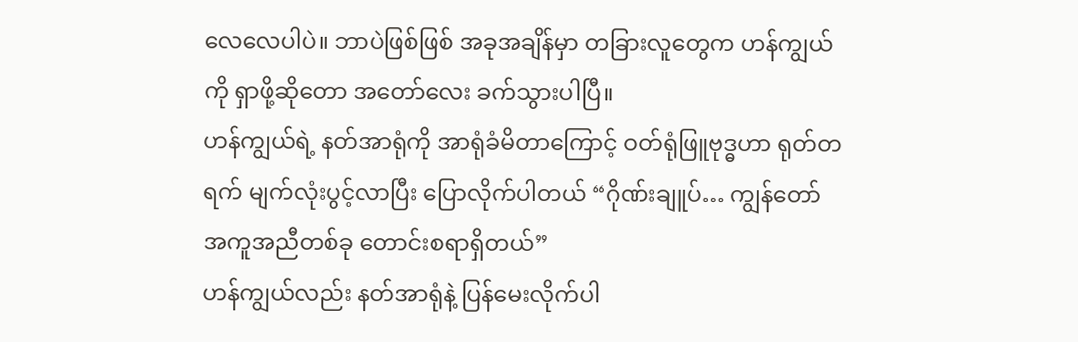လေလေပါပဲ။ ဘာပဲဖြစ်ဖြစ် အခုအချိန်မှာ တခြားလူတွေက ဟန်ကျွယ်ကို ရှာဖို့ဆိုတော အတော်လေး ခက်သွားပါပြီ။
ဟန်ကျွယ်ရဲ့ နတ်အာရုံကို အာရုံခံမိတာကြောင့် ဝတ်ရုံဖြူဗုဒ္ဓဟာ ရုတ်တရက် မျက်လုံးပွင့်လာပြီး ပြောလိုက်ပါတယ် “ဂိုဏ်းချူပ်… ကျွန်တော် အကူအညီတစ်ခု တောင်းစရာရှိတယ်”
ဟန်ကျွယ်လည်း နတ်အာရုံနဲ့ ပြန်မေးလိုက်ပါ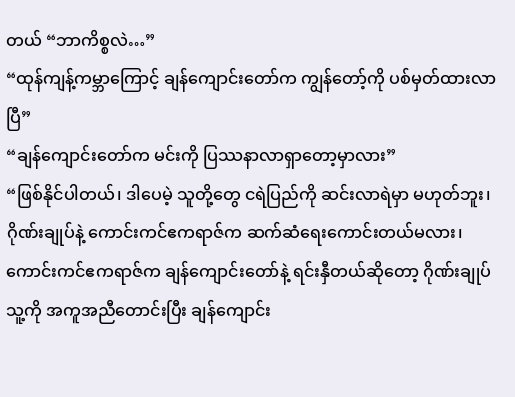တယ် “ဘာကိစ္စလဲ…”
“ထုန်ကျန့်ကမ္ဘာကြောင့် ချန်ကျောင်းတော်က ကျွန်တော့်ကို ပစ်မှတ်ထားလာပြီ”
“ချန်ကျောင်းတော်က မင်းကို ပြဿနာလာရှာတော့မှာလား”
“ဖြစ်နိုင်ပါတယ်၊ ဒါပေမဲ့ သူတို့တွေ ငရဲပြည်ကို ဆင်းလာရဲမှာ မဟုတ်ဘူး၊ ဂိုဏ်းချုပ်နဲ့ ကောင်းကင်ဧကရာဇ်က ဆက်ဆံရေးကောင်းတယ်မလား၊ ကောင်းကင်ဧကရာဇ်က ချန်ကျောင်းတော်နဲ့ ရင်းနှီတယ်ဆိုတော့ ဂိုဏ်းချုပ် သူ့ကို အကူအညီတောင်းပြီး ချန်ကျောင်း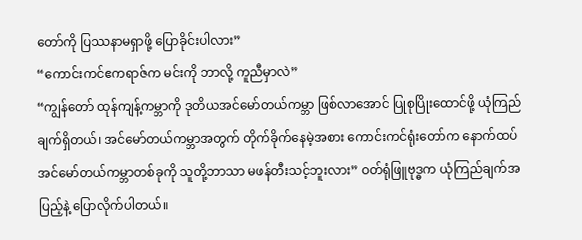တော်ကို ပြဿနာမရှာဖို့ ပြောခိုင်းပါလား”
“ကောင်းကင်ဧကရာဇ်က မင်းကို ဘာလို့ ကူညီမှာလဲ”
“ကျွန်တော် ထုန်ကျန့်ကမ္ဘာကို ဒုတိယအင်မော်တယ်ကမ္ဘာ ဖြစ်လာအောင် ပြုစုပြိုးထောင်ဖို့ ယုံကြည်ချက်ရှိတယ်၊ အင်မော်တယ်ကမ္ဘာအတွက် တိုက်ခိုက်နေမဲ့အစား ကောင်းကင်ရုံးတော်က နောက်ထပ် အင်မော်တယ်ကမ္ဘာတစ်ခုကို သူတို့ဘာသာ မဖန်တီးသင့်ဘူးလား” ဝတ်ရုံဖြူဗုဒ္ဓက ယုံကြည်ချက်အပြည့်နဲ့ ပြောလိုက်ပါတယ်။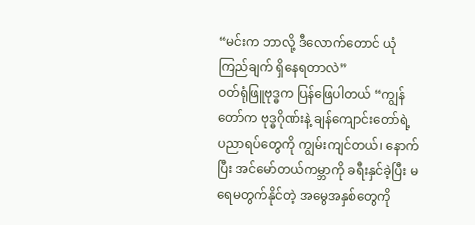“မင်းက ဘာလို့ ဒီလောက်တောင် ယုံကြည်ချက် ရှိနေရတာလဲ”
ဝတ်ရုံဖြူဗုဒ္ဓက ပြန်ဖြေပါတယ် “ကျွန်တော်က ဗုဒ္ဓဂိုဏ်းနဲ့ ချန်ကျောင်းတော်ရဲ့ ပညာရပ်တွေကို ကျွမ်းကျင်တယ်၊ နောက်ပြီး အင်မော်တယ်ကမ္ဘာကို ခရီးနှင်ခဲ့ပြီး မရေမတွက်နိုင်တဲ့ အမွေအနှစ်တွေကို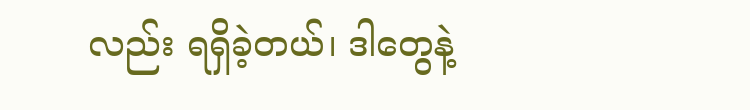လည်း ရရှိခဲ့တယ်၊ ဒါတွေနဲ့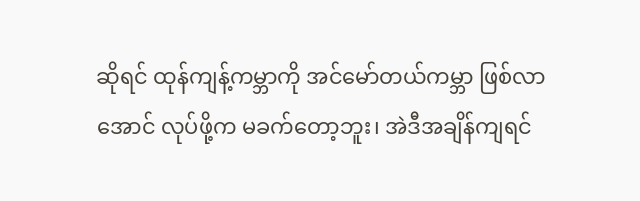ဆိုရင် ထုန်ကျန့်ကမ္ဘာကို အင်မော်တယ်ကမ္ဘာ ဖြစ်လာအောင် လုပ်ဖို့က မခက်တော့ဘူး၊ အဲဒီအချိန်ကျရင်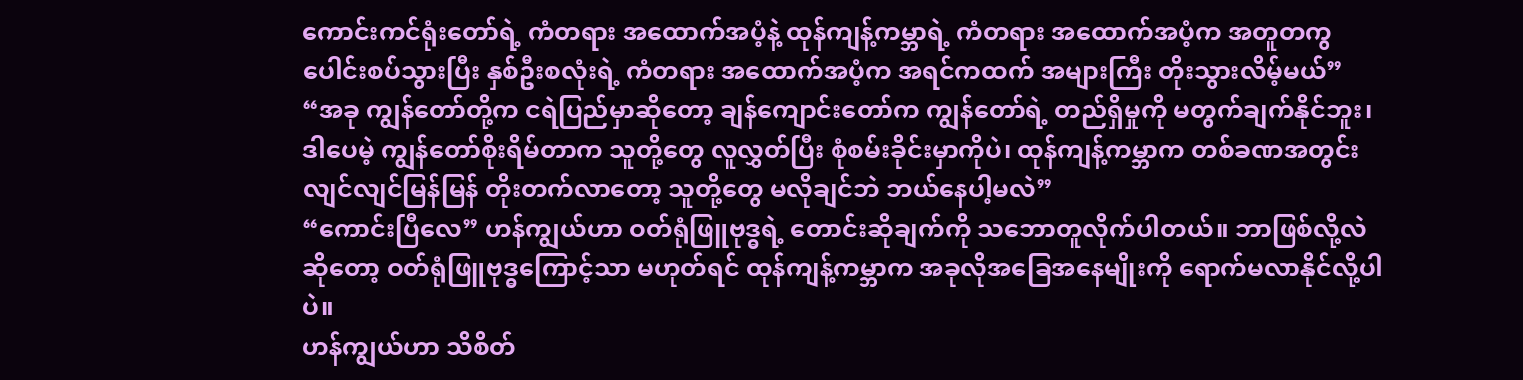ကောင်းကင်ရုံးတော်ရဲ့ ကံတရား အထောက်အပံ့နဲ့ ထုန်ကျန့်ကမ္ဘာရဲ့ ကံတရား အထောက်အပံ့က အတူတကွ ပေါင်းစပ်သွားပြီး နှစ်ဦးစလုံးရဲ့ ကံတရား အထောက်အပံ့က အရင်ကထက် အများကြီး တိုးသွားလိမ့်မယ်”
“အခု ကျွန်တော်တို့က ငရဲပြည်မှာဆိုတော့ ချန်ကျောင်းတော်က ကျွန်တော်ရဲ့ တည်ရှိမှုကို မတွက်ချက်နိုင်ဘူး၊ ဒါပေမဲ့ ကျွန်တော်စိုးရိမ်တာက သူတို့တွေ လူလွှတ်ပြီး စုံစမ်းခိုင်းမှာကိုပဲ၊ ထုန်ကျန့်ကမ္ဘာက တစ်ခဏအတွင်း လျင်လျင်မြန်မြန် တိုးတက်လာတော့ သူတို့တွေ မလိုချင်ဘဲ ဘယ်နေပါ့မလဲ”
“ကောင်းပြီလေ” ဟန်ကျွယ်ဟာ ဝတ်ရုံဖြူဗုဒ္ဓရဲ့ တောင်းဆိုချက်ကို သဘောတူလိုက်ပါတယ်။ ဘာဖြစ်လို့လဲဆိုတော့ ဝတ်ရုံဖြူဗုဒ္ဓကြောင့်သာ မဟုတ်ရင် ထုန်ကျန့်ကမ္ဘာက အခုလိုအခြေအနေမျိုးကို ရောက်မလာနိုင်လို့ပါပဲ။
ဟန်ကျွယ်ဟာ သိစိတ်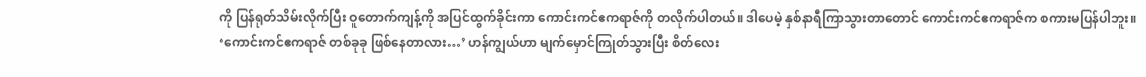ကို ပြန်ရုတ်သိမ်းလိုက်ပြီး ဝူတောက်ကျန့်ကို အပြင်ထွက်ခိုင်းကာ ကောင်းကင်ဧကရာဇ်ကို တလိုက်ပါတယ်။ ဒါပေမဲ့ နှစ်နာရီကြာသွားတာတောင် ကောင်းကင်ဧကရာဇ်က စကားမပြန်ပါဘူး။
‘ကောင်းကင်ဧကရာဇ် တစ်ခုခု ဖြစ်နေတာလား…’ ဟန်ကျွယ်ဟာ မျက်မှောင်ကြုတ်သွားပြီး စိတ်လေး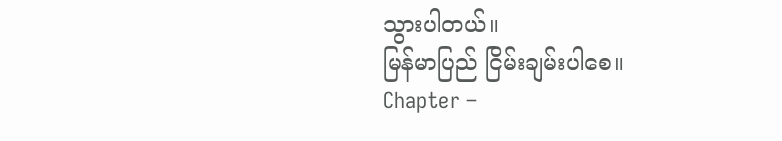သွားပါတယ်။
မြန်မာပြည် ငြိမ်းချမ်းပါစေ။
Chapter –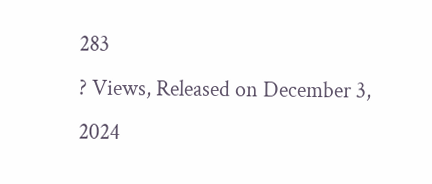283
? Views, Released on December 3, 2024